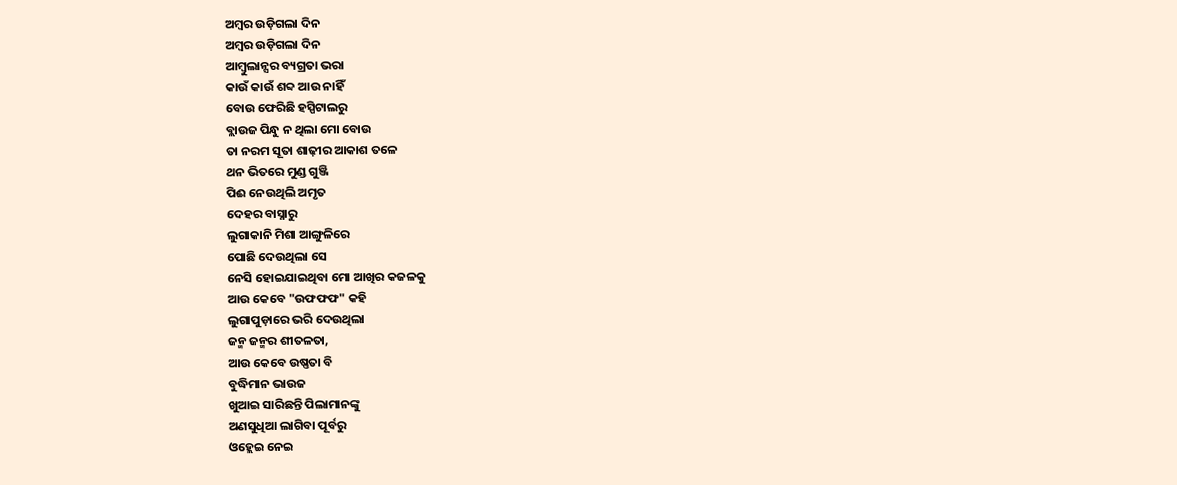ଅମ୍ବର ଉଡ଼ିଗଲା ଦିନ
ଅମ୍ବର ଉଡ଼ିଗଲା ଦିନ
ଆମ୍ବୁଲାନ୍ସର ବ୍ୟଗ୍ରତା ଭରା
କାଉଁ କାଉଁ ଶବ୍ଦ ଆଉ ନାହିଁ
ବୋଉ ଫେରିଛି ହସ୍ପିଟାଲରୁ
ବ୍ଲାଉଜ ପିନ୍ଧୁ ନ ଥିଲା ମୋ ବୋଉ
ତା ନରମ ସୂତା ଶାଢ଼ୀର ଆକାଶ ତଳେ
ଥନ ଭିତରେ ମୁଣ୍ଡ ଗୁଞ୍ଜି
ପିଈ ନେଉଥିଲି ଅମୃତ
ଦେହର ବାସ୍ନାରୁ
ଲୁଗାକାନି ମିଶା ଆଙ୍ଗୁଳିରେ
ପୋଛି ଦେଉଥିଲା ସେ
ନେସି ହୋଇଯାଇଥିବା ମୋ ଆଖିର କଜଳକୁ
ଆଉ କେବେ "ଉଫଫଫ" କହି
ଲୁଗାପୁଡ଼ାରେ ଭରି ଦେଉଥିଲା
ଜନ୍ମ ଜନ୍ମର ଶୀତଳତା,
ଆଉ କେବେ ଉଷ୍ଣତା ବି
ବୁଦ୍ଧିମାନ ଭାଉଜ
ଖୁଆଇ ସାରିଛନ୍ତି ପିଲାମାନଙ୍କୁ
ଅଣସୁଧିଆ ଲାଗିବା ପୂର୍ବରୁ
ଓହ୍ଲେଇ ନେଇ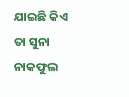ଯାଇଛି କିଏ
ତା ସୁନା ନାକଫୁଲ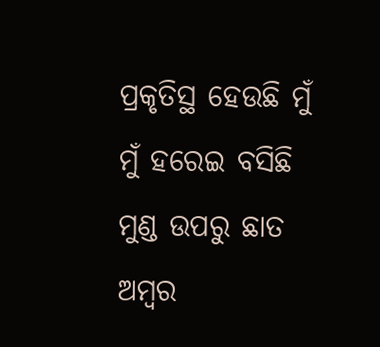ପ୍ରକୃତିସ୍ଥ ହେଉଛି ମୁଁ
ମୁଁ ହରେଇ ବସିଛି
ମୁଣ୍ଡ ଉପରୁ ଛାତ
ଅମ୍ବର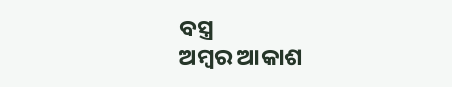ବସ୍ତ୍ର
ଅମ୍ବର ଆକାଶ